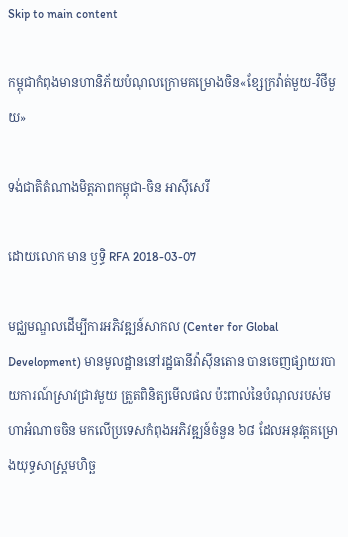Skip to main content

កម្ពុជាកំពុងមានហានិភ័យបំណុលក្រោមគម្រោងចិន«ខ្សែក្រវ៉ាត់មួយ-វិថីមួយ»

ទង់ជាតិតំណាងមិត្ដភាពកម្ពុជា-ចិន អាស៊ីសេរី

ដោយលោក មាន ឫទ្ធិ RFA 2018-03-07

មជ្ឈមណ្ឌលដើម្បីការអភិវឌ្ឍន៍សាកល (Center for Global Development) មានមូលដ្ឋាននៅរដ្ឋធានីវ៉ាស៊ីនតោន បានចេញផ្សាយរបាយការណ៍ស្រាវជ្រាវមួយ ត្រួតពិនិត្យមើលផល ប៉ះពាល់នៃបំណុលរបស់មហាអំណាចចិន មកលើប្រទេសកំពុងអភិវឌ្ឍន៍ចំនួន ៦៨ ដែលអនុវត្តគម្រោងយុទ្ធសាស្ត្រមហិច្ឆ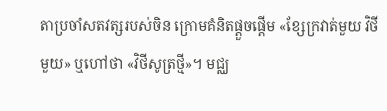តាប្រចាំសតវត្សរបស់ចិន ក្រោមគំនិតផ្ដួចផ្ដើម «ខ្សែក្រវាត់មួយ វិថីមួយ» ឬហៅថា «វិថីសូត្រថ្មី»។ មជ្ឈ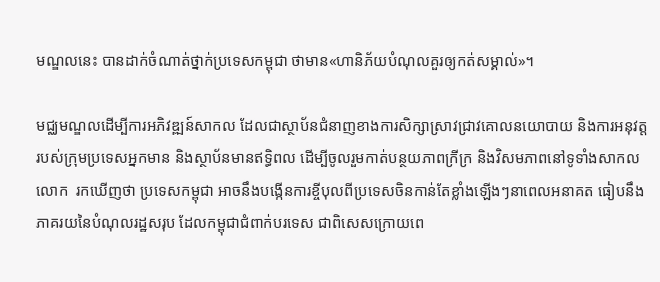មណ្ឌលនេះ បានដាក់ចំណាត់ថ្នាក់ប្រទេសកម្ពុជា ថាមាន«ហានិភ័យបំណុលគួរឲ្យកត់សម្គាល់»។

មជ្ឈមណ្ឌលដើម្បីការអភិវឌ្ឍន៍សាកល ដែលជាស្ថាប័នជំនាញខាងការសិក្សាស្រាវជ្រាវគោលនយោបាយ និងការអនុវត្តរបស់ក្រុមប្រទេសអ្នកមាន និងស្ថាប័នមានឥទ្ធិពល ដើម្បីចូលរួមកាត់បន្ថយភាពក្រីក្រ និងវិសមភាពនៅទូទាំងសាកលលោក  រកឃើញថា ប្រទេសកម្ពុជា អាចនឹងបង្កើនការខ្ចីបុលពីប្រទេសចិនកាន់តែខ្លាំងឡើងៗនាពេលអនាគត ធៀបនឹងភាគរយនៃបំណុលរដ្ឋសរុប ដែលកម្ពុជាជំពាក់បរទេស ជាពិសេសក្រោយពេ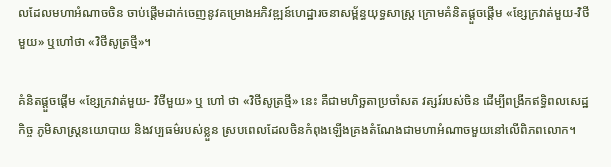លដែលមហាអំណាចចិន ចាប់ផ្តើមដាក់ចេញនូវគម្រោងអភិវឌ្ឍន៍ហេដ្ឋារចនាសម្ព័ន្ធយុទ្ធសាស្ត្រ ក្រោមគំនិតផ្ដួចផ្ដើម «ខ្សែក្រវាត់មួយ-វិថីមួយ» ឬហៅថា «វិថីសូត្រថ្មី»។

គំនិតផ្ដួចផ្ដើម «ខ្សែក្រវាត់មួយ- វិថីមួយ» ឬ ហៅ ថា «វិថីសូត្រថ្មី» នេះ គឺជាមហិច្ឆតាប្រចាំសត វត្សរ៍របស់ចិន ដើម្បីពង្រីកឥទ្ធិពលសេដ្ឋកិច្ច ភូមិសាស្ត្រនយោបាយ និងវប្បធម៌របស់ខ្លួន ស្របពេលដែលចិនកំពុងឡើងគ្រងតំណែងជាមហាអំណាចមួយនៅលើពិភពលោក។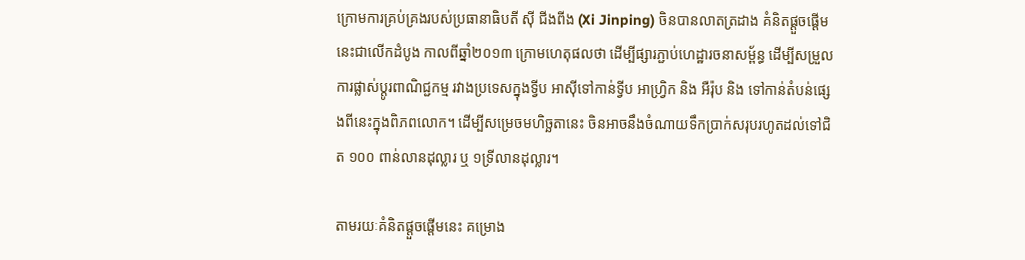ក្រោមការគ្រប់គ្រងរបស់ប្រធានាធិបតី ស៊ី ជីងពីង (Xi Jinping) ចិនបានលាតត្រដាង គំនិតផ្ដួចផ្ដើមនេះជាលើកដំបូង កាលពីឆ្នាំ២០១៣ ក្រោមហេតុផលថា ដើម្បីផ្សារភ្ជាប់ហេដ្ឋារចនាសម្ព័ន្ធ ដើម្បីសម្រួលការផ្លាស់ប្ដូរពាណិជ្ជកម្ម រវាងប្រទេសក្នុងទ្វីប អាស៊ីទៅកាន់ទ្វីប អាហ្វ្រិក និង អឺរ៉ុប និង ទៅកាន់តំបន់ផ្សេងពីនេះក្នុងពិភពលោក។ ដើម្បីសម្រេចមហិច្ឆតានេះ ចិនអាចនឹងចំណាយទឹកប្រាក់សរុបរហូតដល់ទៅជិត ១០០ ពាន់លានដុល្លារ ឬ ១ទ្រីលានដុល្លារ។

តាមរយៈគំនិតផ្ដួចផ្ដើមនេះ គម្រោង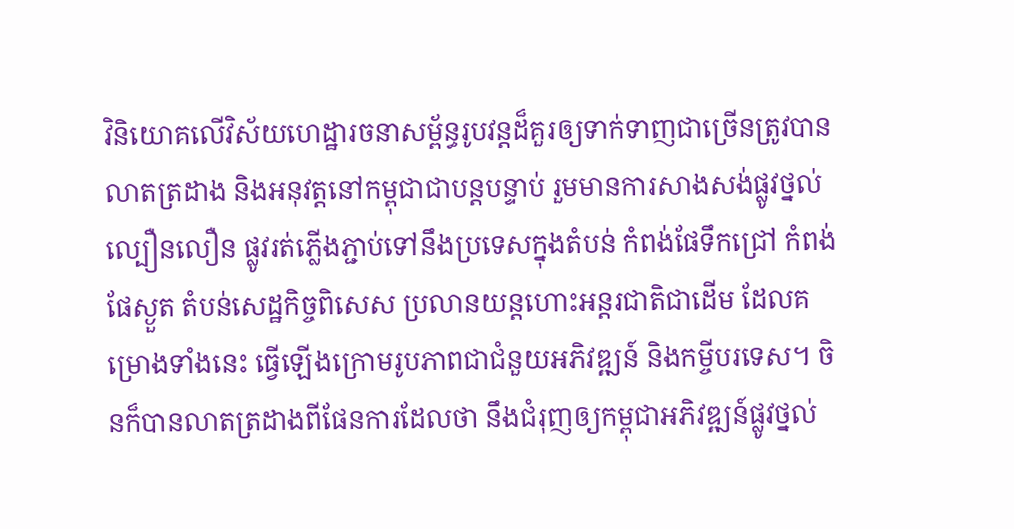វិនិយោគលើវិស័យហេដ្ឋារចនាសម្ព័ន្ធរូបវន្តដ៏គួរឲ្យទាក់ទាញជាច្រើនត្រូវបានលាតត្រដាង និងអនុវត្តនៅកម្ពុជាជាបន្តបន្ទាប់ រួមមានការសាងសង់ផ្លូវថ្នល់ល្បឿនលឿន ផ្លូវរត់ភ្លើងភ្ជាប់ទៅនឹងប្រទេសក្នុងតំបន់ កំពង់ផែទឹកជ្រៅ កំពង់ផែស្ងួត តំបន់សេដ្ឋកិច្ចពិសេស ប្រលានយន្តហោះអន្តរជាតិជាដើម ដែលគម្រោងទាំងនេះ ធ្វើឡើងក្រោមរូបភាពជាជំនួយអភិវឌ្ឍន៍ និងកម្ចីបរទេស។ ចិនក៏បានលាតត្រដាងពីផែនការដែលថា នឹងជំរុញឲ្យកម្ពុជាអភិវឌ្ឍន៍ផ្លូវថ្នល់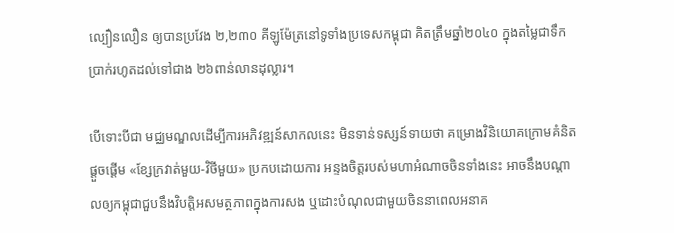ល្បឿនលឿន ឲ្យបានប្រវែង ២,២៣០ គីឡូម៉ែត្រនៅទូទាំងប្រទេសកម្ពុជា គិតត្រឹមឆ្នាំ២០៤០ ក្នុងតម្លៃជាទឹកប្រាក់រហូតដល់ទៅជាង ២៦ពាន់លានដុល្លារ។

បើទោះបីជា មជ្ឈមណ្ឌលដើម្បីការអភិវឌ្ឍន៍សាកលនេះ មិនទាន់ទស្សន៍ទាយថា គម្រោងវិនិយោគក្រោមគំនិតផ្ដួចផ្ដើម «ខ្សែក្រវាត់មួយ-វិថីមួយ» ប្រកបដោយការ អន្ទងចិត្តរបស់មហាអំណាចចិនទាំងនេះ អាចនឹងបណ្ដាលឲ្យកម្ពុជាជួបនឹងវិបត្តិអសមត្ថភាពក្នុងការសង ឬដោះបំណុលជាមួយចិននាពេលអនាគ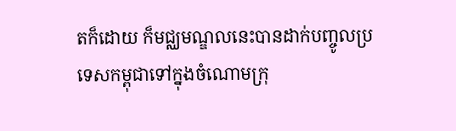តក៏ដោយ ក៏មជ្ឈមណ្ឌលនេះបានដាក់បញ្ចូលប្រទេសកម្ពុជាទៅក្នុងចំណោមក្រុ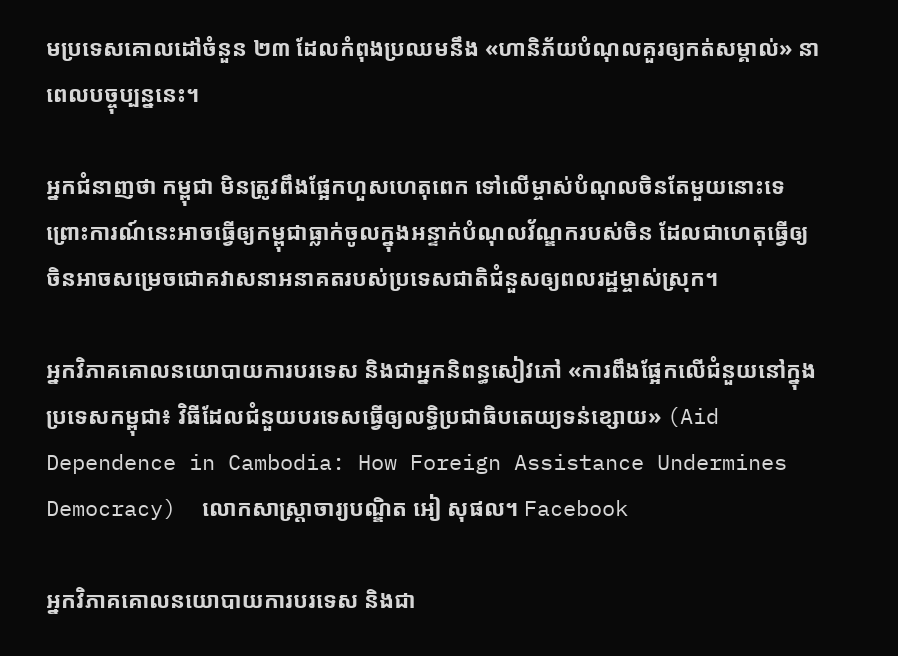មប្រទេសគោលដៅចំនួន ២៣ ដែលកំពុងប្រឈមនឹង «ហានិភ័យបំណុលគួរឲ្យកត់សម្គាល់» នាពេលបច្ចុប្បន្ននេះ។

អ្នកជំនាញថា កម្ពុជា មិនត្រូវពឹងផ្អែកហួសហេតុពេក ទៅលើម្ចាស់បំណុលចិនតែមួយនោះទេ ព្រោះការណ៍នេះអាចធ្វើឲ្យកម្ពុជាធ្លាក់ចូលក្នុងអន្ទាក់បំណុលវ័ណ្ឌករបស់ចិន ដែលជាហេតុធ្វើឲ្យចិនអាចសម្រេចជោគវាសនាអនាគតរបស់ប្រទេសជាតិជំនួសឲ្យពលរដ្ឋម្ចាស់ស្រុក។

អ្នកវិភាគគោលនយោបាយការបរទេស និងជាអ្នកនិពន្ធសៀវភៅ «ការពឹងផ្អែកលើជំនួយនៅក្នុងប្រទេសកម្ពុជា៖ វិធីដែលជំនួយបរទេសធ្វើឲ្យលទ្ធិប្រជាធិបតេយ្យទន់ខ្សោយ» (Aid Dependence in Cambodia: How Foreign Assistance Undermines Democracy)  លោកសាស្ត្រាចារ្យបណ្ឌិត អៀ សុផល។ Facebook

អ្នកវិភាគគោលនយោបាយការបរទេស និងជា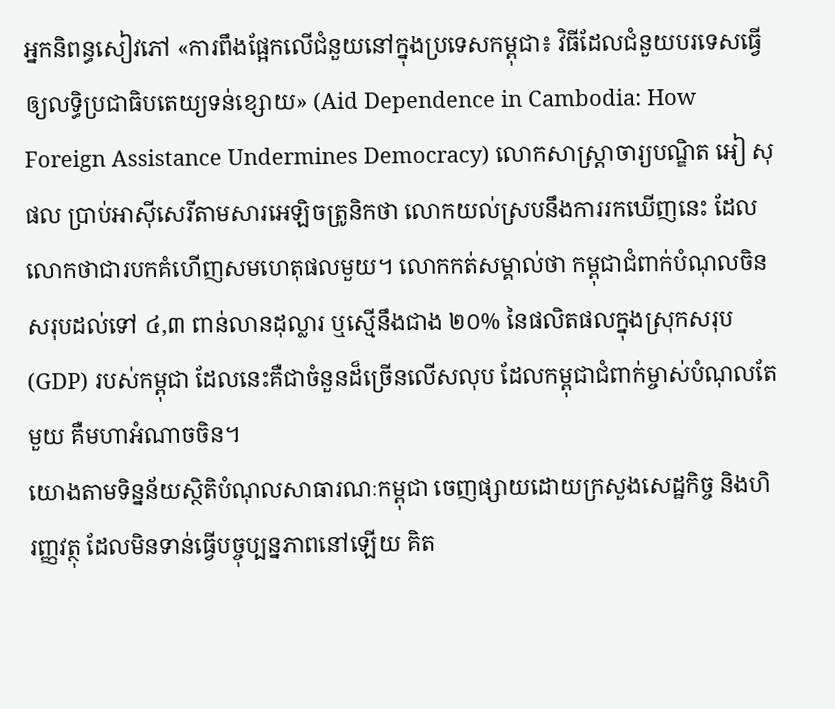អ្នកនិពន្ធសៀវភៅ «ការពឹងផ្អែកលើជំនួយនៅក្នុងប្រទេសកម្ពុជា៖ វិធីដែលជំនួយបរទេសធ្វើឲ្យលទ្ធិប្រជាធិបតេយ្យទន់ខ្សោយ» (Aid Dependence in Cambodia: How Foreign Assistance Undermines Democracy) លោកសាស្ត្រាចារ្យបណ្ឌិត អៀ សុផល ប្រាប់អាស៊ីសេរីតាមសារអេឡិចត្រូនិកថា លោកយល់ស្របនឹងការរកឃើញនេះ ដែលលោកថាជារបកគំហើញសមហេតុផលមួយ។ លោកកត់សម្គាល់ថា កម្ពុជាជំពាក់បំណុលចិនសរុបដល់ទៅ ៤,៣ ពាន់លានដុល្លារ ឬស្មើនឹងជាង ២០% នៃផលិតផលក្នុងស្រុកសរុប (GDP) របស់កម្ពុជា ដែលនេះគឺជាចំនួនដ៏ច្រើនលើសលុប ដែលកម្ពុជាជំពាក់ម្ចាស់បំណុលតែមួយ គឺមហាអំណាចចិន។
យោងតាមទិន្នន័យស្ថិតិបំណុលសាធារណៈកម្ពុជា ចេញផ្សាយដោយក្រសួងសេដ្ឋកិច្ច និងហិរញ្ញវត្ថុ ដែលមិនទាន់ធ្វើបច្ចុប្បន្នភាពនៅឡើយ គិត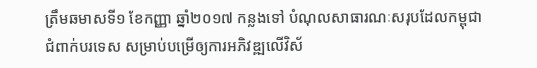ត្រឹមឆមាសទី១ ខែកញ្ញា ឆ្នាំ២០១៧ កន្លងទៅ បំណុលសាធារណៈសរុបដែលកម្ពុជា ជំពាក់បរទេស សម្រាប់បម្រើឲ្យការអភិវឌ្ឍលើវិស័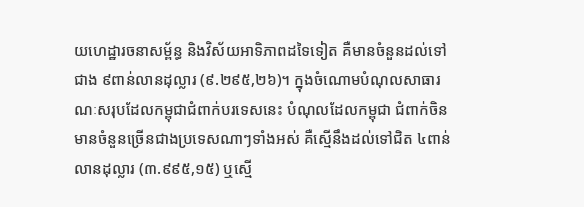យហេដ្ឋារចនាសម្ព័ន្ធ និងវិស័យអាទិភាពដទៃទៀត គឺមានចំនួនដល់ទៅជាង ៩ពាន់លានដុល្លារ (៩.២៩៥,២៦)។ ក្នុងចំណោមបំណុលសាធារណៈសរុបដែលកម្ពុជាជំពាក់បរទេសនេះ បំណុលដែលកម្ពុជា ជំពាក់ចិន មានចំនួនច្រើនជាងប្រទេសណាៗទាំងអស់ គឺស្មើនឹងដល់ទៅជិត ៤ពាន់លានដុល្លារ (៣.៩៩៥,១៥) ឬស្មើ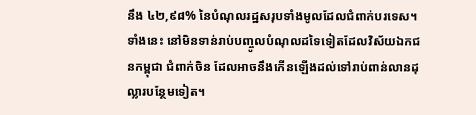នឹង ៤២,៩៨% នៃបំណុលរដ្ឋសរុបទាំងមូលដែលជំពាក់បរទេស។ ទាំងនេះ នៅមិនទាន់រាប់បញ្ចូលបំណុលដទៃទៀតដែលវិស័យឯកជនកម្ពុជា ជំពាក់ចិន ដែលអាចនឹងកើនឡើងដល់ទៅរាប់ពាន់លានដុល្លារបន្ថែមទៀត។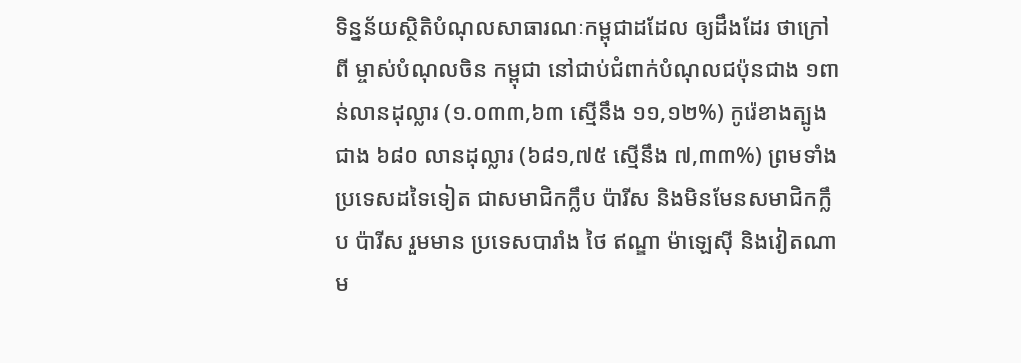ទិន្នន័យស្ថិតិបំណុលសាធារណៈកម្ពុជាដដែល ឲ្យដឹងដែរ ថាក្រៅពី ម្ចាស់បំណុលចិន កម្ពុជា នៅជាប់ជំពាក់បំណុលជប៉ុនជាង ១ពាន់លានដុល្លារ (១.០៣៣,៦៣ ស្មើនឹង ១១,១២%) កូរ៉េខាងត្បូងជាង ៦៨០ លានដុល្លារ (៦៨១,៧៥ ស្មើនឹង ៧,៣៣%) ព្រមទាំងប្រទេសដទៃទៀត ជាសមាជិកក្លឹប ប៉ារីស និងមិនមែនសមាជិកក្លឹប ប៉ារីស រួមមាន ប្រទេសបារាំង ថៃ ឥណ្ឌា ម៉ាឡេស៊ី និងវៀតណាម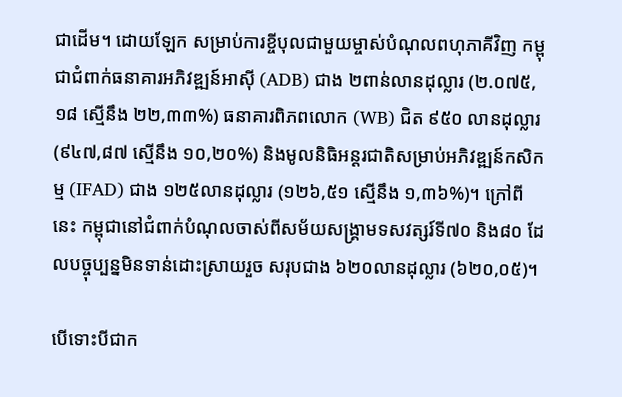ជាដើម។ ដោយឡែក សម្រាប់ការខ្ចីបុលជាមួយម្ចាស់បំណុលពហុភាគីវិញ កម្ពុជាជំពាក់ធនាគារអភិវឌ្ឍន៍អាស៊ី (ADB) ជាង ២ពាន់លានដុល្លារ (២.០៧៥,១៨ ស្មើនឹង ២២,៣៣%) ធនាគារពិភពលោក (WB) ជិត ៩៥០ លានដុល្លារ (៩៤៧,៨៧ ស្មើនឹង ១០,២០%) និងមូលនិធិអន្តរជាតិសម្រាប់អភិវឌ្ឍន៍កសិកម្ម (IFAD) ជាង ១២៥លានដុល្លារ (១២៦,៥១ ស្មើនឹង ១,៣៦%)។ ក្រៅពីនេះ កម្ពុជានៅជំពាក់បំណុលចាស់ពីសម័យសង្គ្រាមទសវត្សរ៍ទី៧០ និង៨០ ដែលបច្ចុប្បន្នមិនទាន់ដោះស្រាយរួច សរុបជាង ៦២០លានដុល្លារ (៦២០,០៥)។

បើទោះបីជាក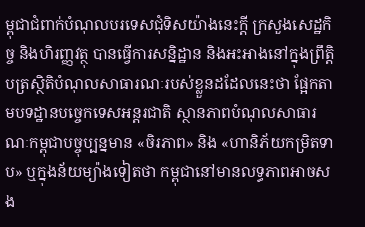ម្ពុជាជំពាក់បំណុលបរទេសជុំទិសយ៉ាងនេះក្តី ក្រសួងសេដ្ឋកិច្ច និងហិរញ្ញវត្ថុ បានធ្វើការសន្និដ្ឋាន និងអះអាងនៅក្នុងព្រឹត្តិបត្រស្ថិតិបំណុលសាធារណៈរបស់ខ្លួនដដែលនេះថា ផ្អែកតាមបទដ្ឋានបច្ចេកទេសអន្តរជាតិ ស្ថានភាពបំណុលសាធារណៈកម្ពុជាបច្ចុប្បន្នមាន «ចិរភាព» និង «ហានិភ័យកម្រិតទាប» ឬក្នុងន័យម្យ៉ាងទៀតថា កម្ពុជានៅមានលទ្ធភាពអាចសង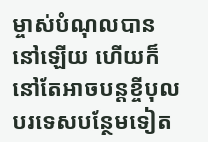ម្ចាស់បំណុលបាននៅឡើយ ហើយក៏នៅតែអាចបន្តខ្ចីបុលបរទេសបន្ថែមទៀត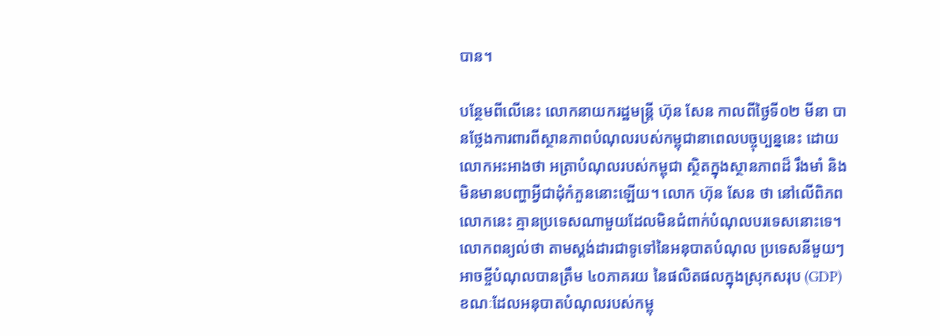បាន។

បន្ថែមពីលើនេះ លោកនាយករដ្ឋមន្ត្រី ហ៊ុន សែន កាលពីថ្ងៃទី០២ មីនា បានថ្លែងការពារពីស្ថានភាពបំណុលរបស់កម្ពុជានាពេលបច្ចុប្បន្ននេះ ដោយលោកអះអាងថា អត្រាបំណុលរបស់កម្ពុជា ស្ថិតក្នុងស្ថានភាពដ៏ រឹងមាំ និងមិនមានបញ្ហាអ្វីជាដុំកំភួននោះឡើយ។ លោក ហ៊ុន សែន ថា នៅលើពិភពលោកនេះ គ្មានប្រទេសណាមួយដែលមិនជំពាក់បំណុលបរទេសនោះទេ។ លោកពន្យល់ថា តាមស្តង់ដារជាទូទៅនៃអនុបាតបំណុល ប្រទេសនីមួយៗ អាចខ្ចីបំណុលបានត្រឹម ៤០ភាគរយ នៃផលិតផលក្នុងស្រុកសរុប (GDP) ខណៈដែលអនុបាតបំណុលរបស់កម្ពុ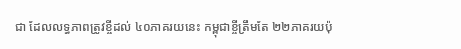ជា ដែលលទ្ធភាពត្រូវខ្ចីដល់ ៤០ភាគរយនេះ កម្ពុជាខ្ចីត្រឹមតែ ២២ភាគរយប៉ុ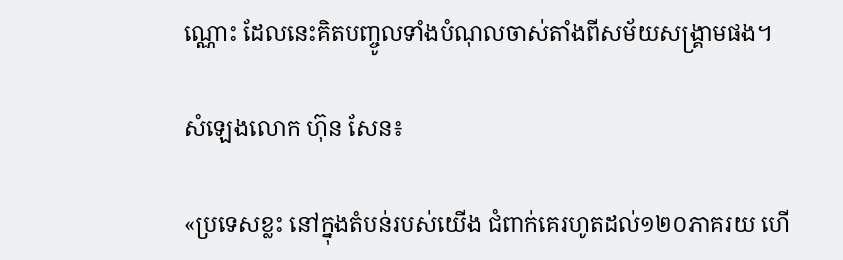ណ្ណោះ ដែលនេះគិតបញ្ចូលទាំងបំណុលចាស់តាំងពីសម័យសង្គ្រាមផង។

សំឡេងលោក ហ៊ុន សែន៖

«ប្រទេសខ្លះ នៅក្នុងតំបន់របស់យើង ជំពាក់គេរហូតដល់១២០ភាគរយ ហើ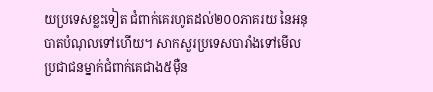យប្រទេសខ្លះទៀត ជំពាក់គេរហូតដល់២០០ភាគរយ នៃអនុបាតបំណុលទៅហើយ។ សាកសួរប្រទេសបារាំងទៅមើល ប្រជាជនម្នាក់ជំពាក់គេជាង៥ម៉ឺន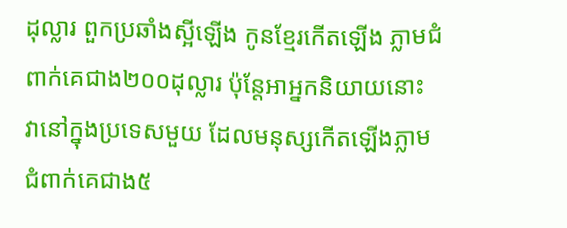ដុល្លារ ពួកប្រឆាំងស្អីឡើង កូនខ្មែរកើតឡើង ភ្លាមជំពាក់គេជាង២០០ដុល្លារ ប៉ុន្តែអាអ្នកនិយាយនោះ វានៅក្នុងប្រទេសមួយ ដែលមនុស្សកើតឡើងភ្លាម ជំពាក់គេជាង៥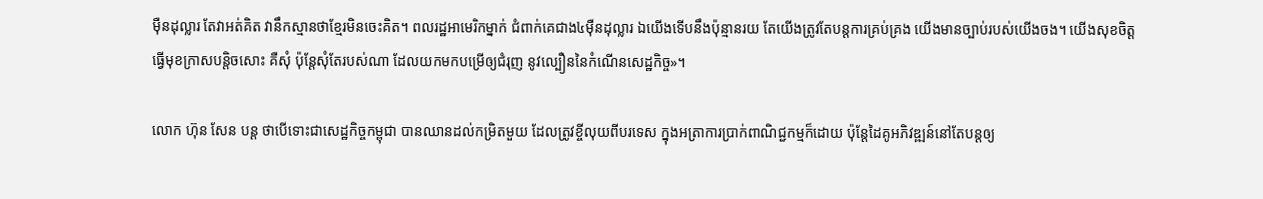ម៉ឺនដុល្លារ តែវាអត់គិត វានឹកស្មានថាខ្មែរមិនចេះគិត។ ពលរដ្ឋអាមេរិកម្នាក់ ជំពាក់គេជាង៤ម៉ឺនដុល្លារ ឯយើងទើបនឹងប៉ុន្មានរយ តែយើងត្រូវតែបន្តការគ្រប់គ្រង យើងមានច្បាប់របស់យើងចង។ យើងសុខចិត្តធ្វើមុខក្រាសបន្តិចសោះ គឺសុំ ប៉ុន្តែសុំតែរបស់ណា ដែលយកមកបម្រើឲ្យជំរុញ នូវល្បឿននៃកំណើនសេដ្ឋកិច្ច»។

លោក ហ៊ុន សែន បន្ត ថាបើទោះជាសេដ្ឋកិច្ចកម្ពុជា បានឈានដល់កម្រិតមួយ ដែលត្រូវខ្ចីលុយពីបរទេស ក្នុងអត្រាការប្រាក់ពាណិជ្ជកម្មក៏ដោយ ប៉ុន្តែដៃគូអភិវឌ្ឍន៍នៅតែបន្តឲ្យ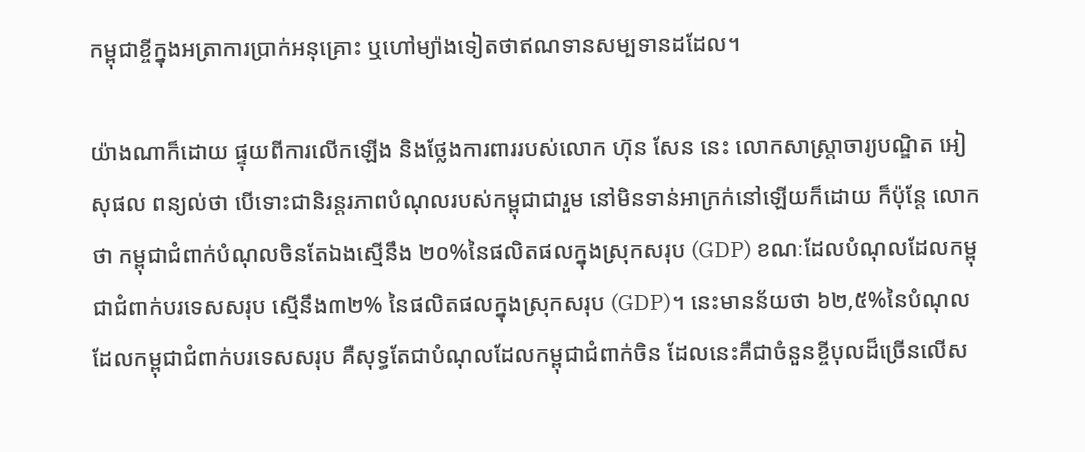កម្ពុជាខ្ចីក្នុងអត្រាការប្រាក់អនុគ្រោះ ឬហៅម្យ៉ាងទៀតថាឥណទានសម្បទានដដែល។

យ៉ាងណាក៏ដោយ ផ្ទុយពីការលើកឡើង និងថ្លែងការពាររបស់លោក ហ៊ុន សែន នេះ លោកសាស្ត្រាចារ្យបណ្ឌិត អៀ សុផល ពន្យល់ថា បើទោះជានិរន្តរភាពបំណុលរបស់កម្ពុជាជារួម នៅមិនទាន់អាក្រក់នៅឡើយក៏ដោយ ក៏ប៉ុន្តែ លោកថា កម្ពុជាជំពាក់បំណុលចិនតែឯងស្មើនឹង ២០%នៃផលិតផលក្នុងស្រុកសរុប (GDP) ខណៈដែលបំណុលដែលកម្ពុជាជំពាក់បរទេសសរុប ស្មើនឹង៣២% នៃផលិតផលក្នុងស្រុកសរុប (GDP)។ នេះមានន័យថា ៦២,៥%នៃបំណុលដែលកម្ពុជាជំពាក់បរទេសសរុប គឺសុទ្ធតែជាបំណុលដែលកម្ពុជាជំពាក់ចិន ដែលនេះគឺជាចំនួនខ្ចីបុលដ៏ច្រើនលើស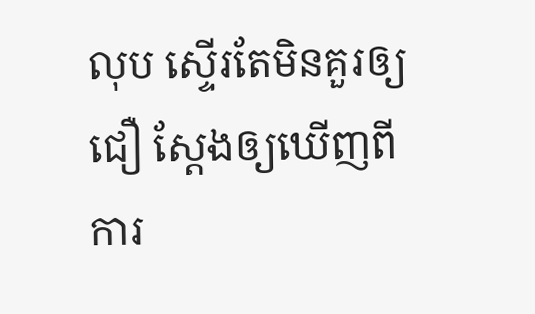លុប ស្ទើរតែមិនគួរឲ្យជឿ ស្តែងឲ្យឃើញពីការ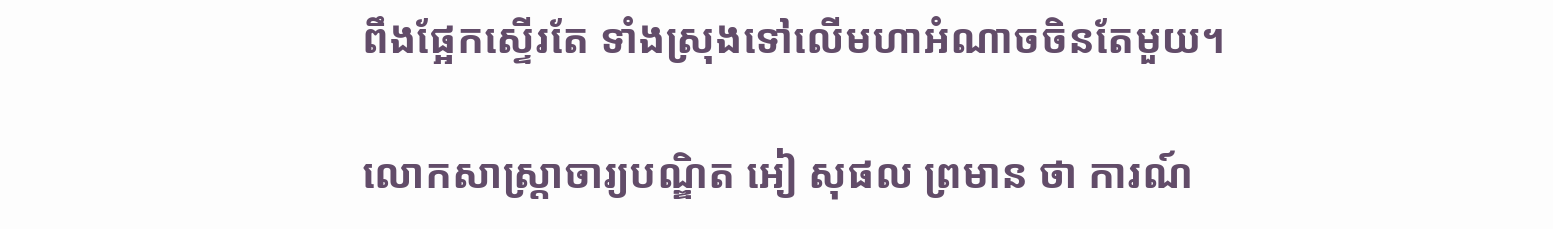ពឹងផ្អែកស្ទើរតែ ទាំងស្រុងទៅលើមហាអំណាចចិនតែមួយ។

លោកសាស្ត្រាចារ្យបណ្ឌិត អៀ សុផល ព្រមាន ថា ការណ៍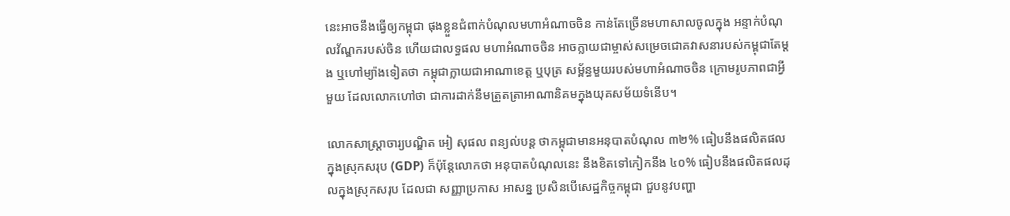នេះអាចនឹងធ្វើឲ្យកម្ពុជា ផុងខ្លួនជំពាក់បំណុលមហាអំណាចចិន កាន់តែច្រើនមហាសាលចូលក្នុង អន្ទាក់បំណុលវ័ណ្ឌករបស់ចិន ហើយជាលទ្ធផល មហាអំណាចចិន អាចក្លាយជាម្ចាស់សម្រេចជោគវាសនារបស់កម្ពុជាតែម្ដង ឬហៅម្យ៉ាងទៀតថា កម្ពុជាក្លាយជាអាណាខេត្ត ឬបុត្រ សម្ព័ន្ធមួយរបស់មហាអំណាចចិន ក្រោមរូបភាពជាអ្វីមួយ ដែលលោកហៅថា ជាការដាក់នឹមត្រួតត្រាអាណានិគមក្នុងយុគសម័យទំនើប។

លោកសាស្ត្រាចារ្យបណ្ឌិត អៀ សុផល ពន្យល់បន្ត ថាកម្ពុជាមានអនុបាតបំណុល ៣២% ធៀបនឹងផលិតផលក្នុងស្រុកសរុប (GDP) ក៏ប៉ុន្តែលោកថា អនុបាតបំណុលនេះ នឹងខិតទៅកៀកនឹង ៤០% ធៀបនឹងផលិតផលដុលក្នុងស្រុកសរុប ដែលជា សញ្ញាប្រកាស អាសន្ន ប្រសិនបើសេដ្ឋកិច្ចកម្ពុជា ជួបនូវបញ្ហា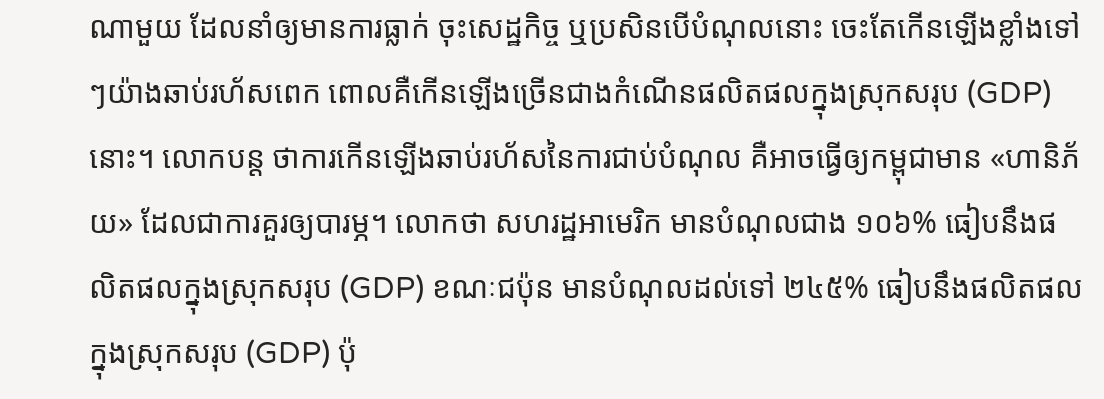ណាមួយ ដែលនាំឲ្យមានការធ្លាក់ ចុះសេដ្ឋកិច្ច ឬប្រសិនបើបំណុលនោះ ចេះតែកើនឡើងខ្លាំងទៅៗយ៉ាងឆាប់រហ័សពេក ពោលគឺកើនឡើងច្រើនជាងកំណើនផលិតផលក្នុងស្រុកសរុប (GDP)នោះ។ លោកបន្ត ថាការកើនឡើងឆាប់រហ័សនៃការជាប់បំណុល គឺអាចធ្វើឲ្យកម្ពុជាមាន «ហានិភ័យ» ដែលជាការគួរឲ្យបារម្ភ។ លោកថា សហរដ្ឋអាមេរិក មានបំណុលជាង ១០៦% ធៀបនឹងផលិតផលក្នុងស្រុកសរុប (GDP) ខណៈជប៉ុន មានបំណុលដល់ទៅ ២៤៥% ធៀបនឹងផលិតផលក្នុងស្រុកសរុប (GDP) ប៉ុ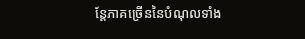ន្តែភាគច្រើននៃបំណុលទាំង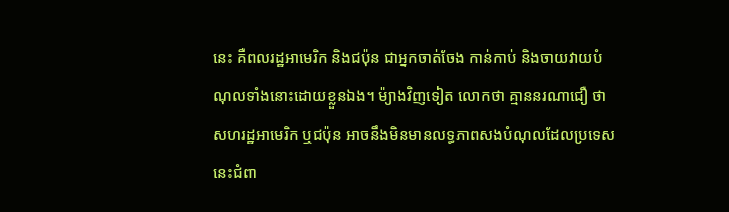នេះ គឺពលរដ្ឋអាមេរិក និងជប៉ុន ជាអ្នកចាត់ចែង កាន់កាប់ និងចាយវាយបំណុលទាំងនោះដោយខ្លួនឯង។ ម៉្យាងវិញទៀត លោកថា គ្មាននរណាជឿ ថាសហរដ្ឋអាមេរិក ឬជប៉ុន អាចនឹងមិនមានលទ្ធភាពសងបំណុលដែលប្រទេសនេះជំពា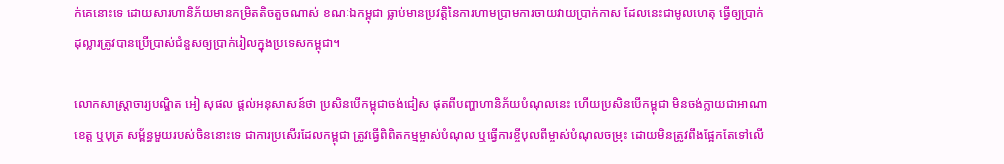ក់គេនោះទេ ដោយសារហានិភ័យមានកម្រិតតិចតួចណាស់ ខណៈឯកម្ពុជា ធ្លាប់មានប្រវត្តិនៃការហាមប្រាមការចាយវាយប្រាក់កាស ដែលនេះជាមូលហេតុ ធ្វើឲ្យប្រាក់ដុល្លារត្រូវបានប្រើប្រាស់ជំនួសឲ្យប្រាក់រៀលក្នុងប្រទេសកម្ពុជា។

លោកសាស្ត្រាចារ្យបណ្ឌិត អៀ សុផល ផ្ដល់អនុសាសន៍ថា ប្រសិនបើកម្ពុជាចង់ជៀស ផុតពីបញ្ហាហានិភ័យបំណុលនេះ ហើយប្រសិនបើកម្ពុជា មិនចង់ក្លាយជាអាណាខេត្ត ឬបុត្រ សម្ព័ន្ធមួយរបស់ចិននោះទេ ជាការប្រសើរដែលកម្ពុជា ត្រូវធ្វើពិពិតកម្មម្ចាស់បំណុល ឬធ្វើការខ្ចីបុលពីម្ចាស់បំណុលចម្រុះ ដោយមិនត្រូវពឹងផ្អែកតែទៅលើ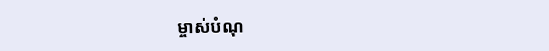ម្ចាស់បំណុ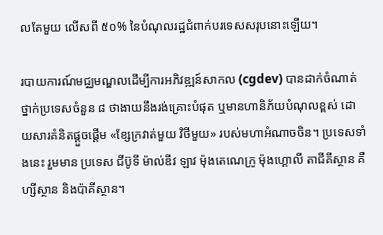លតែមួយ លើសពី ៥០% នៃបំណុលរដ្ឋជំពាក់បរទេសសរុបនោះឡើយ។

របាយការណ៍មជ្ឈមណ្ឌលដើម្បីការអភិវឌ្ឍន៍សាកល (cgdev) បានដាក់ចំណាត់ថ្នាក់ប្រទេសចំនួន ៨ ថាងាយនឹងរង់គ្រោះបំផុត ឬមានហានិភ័យបំណុលខ្ពស់ ដោយសារគំនិតផ្ដួចផ្ដើម «ខ្សែក្រវាត់មួយ វិថីមួយ» របស់មហាអំណាចចិន។ ប្រទេសទាំងនេះ រួមមាន ប្រទេស ជីប៊ូទី ម៉ាល់ឌីវ ឡាវ ម៉ុងតេណេក្រូ ម៉ុងហ្គោលី តាជីគីស្ថាន គឺហ្សីស្ថាន និងប៉ាគីស្ថាន។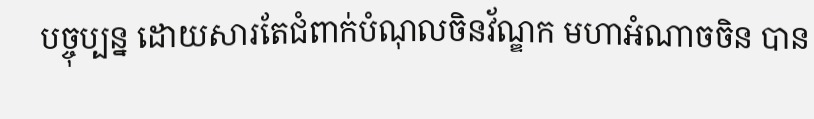បច្ចុប្បន្ន ដោយសារតែជំពាក់បំណុលចិនវ័ណ្ឌក មហាអំណាចចិន បាន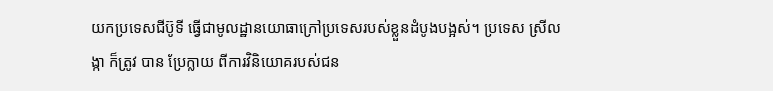យកប្រទេសជីប៊ូទី ធ្វើជាមូលដ្ឋានយោធាក្រៅប្រទេសរបស់ខ្លួនដំបូងបង្អស់។ ប្រទេស ស្រីលង្កា ក៏ត្រូវ បាន ប្រែក្លាយ ពីការវិនិយោគរបស់ជន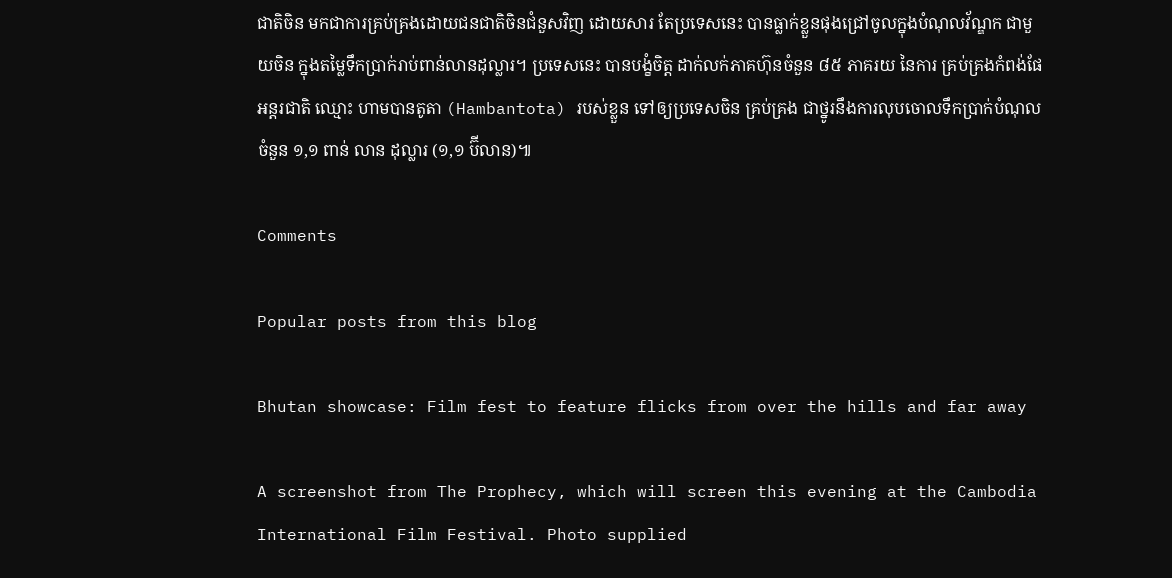ជាតិចិន មកជាការគ្រប់គ្រងដោយជនជាតិចិនជំនួសវិញ ដោយសារ តែប្រទេសនេះ បានធ្លាក់ខ្លួនផុងជ្រៅចូលក្នុងបំណុលវ័ណ្ឌក ជាមួយចិន ក្នុងតម្លៃទឹកប្រាក់រាប់ពាន់លានដុល្លារ។ ប្រទេសនេះ បានបង្ខំចិត្ត ដាក់លក់ភាគហ៊ុនចំនួន ៨៥ ភាគរយ នៃការ គ្រប់គ្រងកំពង់ផែអន្តរជាតិ ឈ្មោះ ហាមបានតូតា (Hambantota) របស់ខ្លួន ទៅឲ្យប្រទេសចិន គ្រប់គ្រង ជាថ្នូរនឹងការលុបចោលទឹកប្រាក់បំណុលចំនួន ១,១ ពាន់ លាន ដុល្លារ (១,១ ប៊ីលាន)៕

Comments

Popular posts from this blog

Bhutan showcase: Film fest to feature flicks from over the hills and far away

A screenshot from The Prophecy, which will screen this evening at the Cambodia International Film Festival. Photo supplied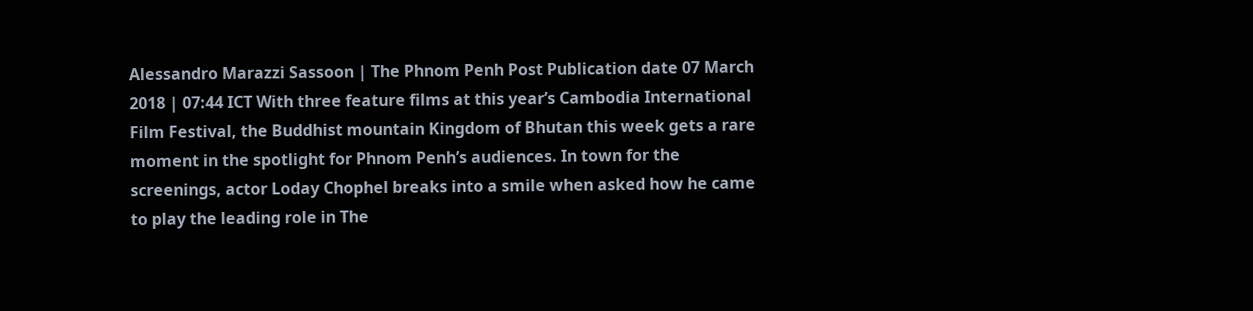Alessandro Marazzi Sassoon | The Phnom Penh Post Publication date 07 March 2018 | 07:44 ICT With three feature films at this year’s Cambodia International Film Festival, the Buddhist mountain Kingdom of Bhutan this week gets a rare moment in the spotlight for Phnom Penh’s audiences. In town for the screenings, actor Loday Chophel breaks into a smile when asked how he came to play the leading role in The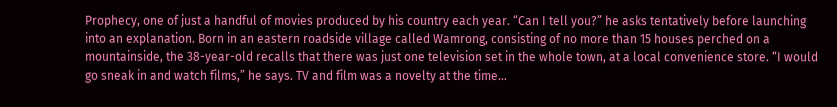Prophecy, one of just a handful of movies produced by his country each year. “Can I tell you?” he asks tentatively before launching into an explanation. Born in an eastern roadside village called Wamrong, consisting of no more than 15 houses perched on a mountainside, the 38-year-old recalls that there was just one television set in the whole town, at a local convenience store. “I would go sneak in and watch films,” he says. TV and film was a novelty at the time...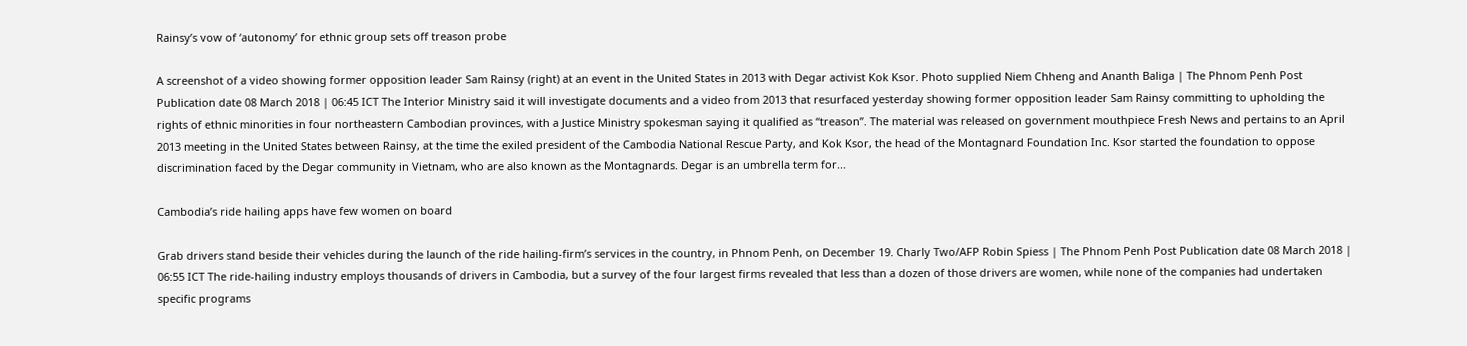Rainsy’s vow of ‘autonomy’ for ethnic group sets off treason probe

A screenshot of a video showing former opposition leader Sam Rainsy (right) at an event in the United States in 2013 with Degar activist Kok Ksor. Photo supplied Niem Chheng and Ananth Baliga | The Phnom Penh Post Publication date 08 March 2018 | 06:45 ICT The Interior Ministry said it will investigate documents and a video from 2013 that resurfaced yesterday showing former opposition leader Sam Rainsy committing to upholding the rights of ethnic minorities in four northeastern Cambodian provinces, with a Justice Ministry spokesman saying it qualified as “treason”. The material was released on government mouthpiece Fresh News and pertains to an April 2013 meeting in the United States between Rainsy, at the time the exiled president of the Cambodia National Rescue Party, and Kok Ksor, the head of the Montagnard Foundation Inc. Ksor started the foundation to oppose discrimination faced by the Degar community in Vietnam, who are also known as the Montagnards. Degar is an umbrella term for...

Cambodia’s ride hailing apps have few women on board

Grab drivers stand beside their vehicles during the launch of the ride hailing-firm’s services in the country, in Phnom Penh, on December 19. Charly Two/AFP Robin Spiess | The Phnom Penh Post Publication date 08 March 2018 | 06:55 ICT The ride-hailing industry employs thousands of drivers in Cambodia, but a survey of the four largest firms revealed that less than a dozen of those drivers are women, while none of the companies had undertaken specific programs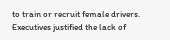to train or recruit female drivers. Executives justified the lack of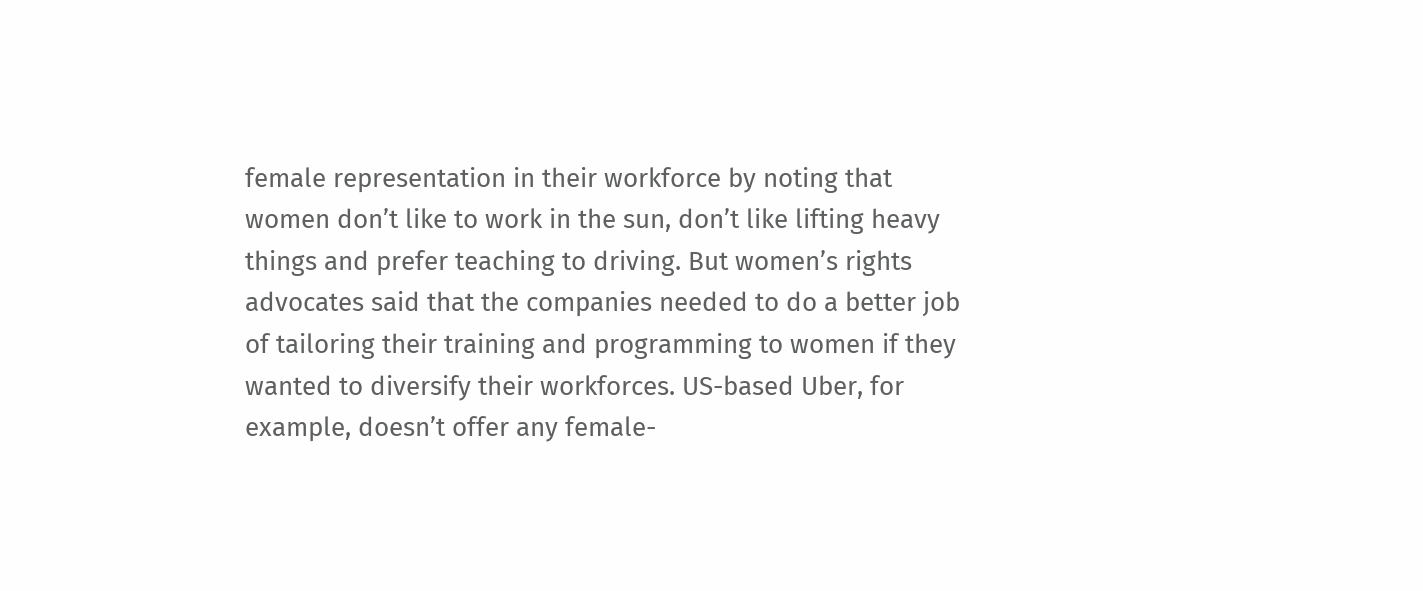female representation in their workforce by noting that women don’t like to work in the sun, don’t like lifting heavy things and prefer teaching to driving. But women’s rights advocates said that the companies needed to do a better job of tailoring their training and programming to women if they wanted to diversify their workforces. US-based Uber, for example, doesn’t offer any female-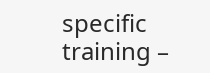specific training –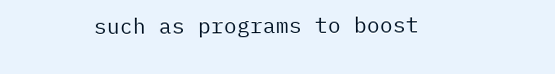such as programs to boost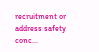recruitment or address safety conc...